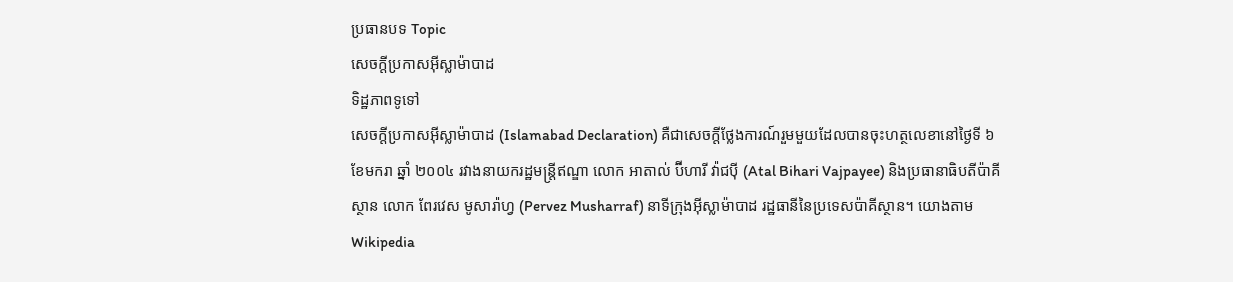ប្រធានបទ Topic
សេចក្តីប្រកាសអ៊ីស្លាម៉ាបាដ
ទិដ្ឋភាពទូទៅ
សេចក្តីប្រកាសអ៊ីស្លាម៉ាបាដ (Islamabad Declaration) គឺជាសេចក្តីថ្លែងការណ៍រួមមួយដែលបានចុះហត្ថលេខានៅថ្ងៃទី ៦ ខែមករា ឆ្នាំ ២០០៤ រវាងនាយករដ្ឋមន្ត្រីឥណ្ឌា លោក អាតាល់ ប៊ីហារី វ៉ាជប៉ី (Atal Bihari Vajpayee) និងប្រធានាធិបតីប៉ាគីស្ថាន លោក ពែរវេស មូសារ៉ាហ្វ (Pervez Musharraf) នាទីក្រុងអ៊ីស្លាម៉ាបាដ រដ្ឋធានីនៃប្រទេសប៉ាគីស្ថាន។ យោងតាម Wikipedia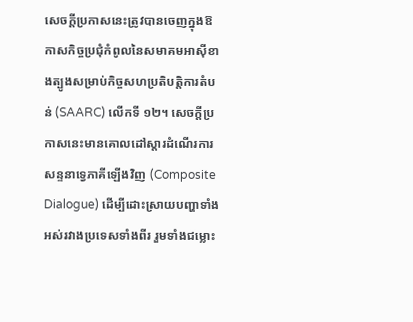សេចក្តីប្រកាសនេះត្រូវបានចេញក្នុងឱកាសកិច្ចប្រជុំកំពូលនៃសមាគមអាស៊ីខាងត្បូងសម្រាប់កិច្ចសហប្រតិបត្តិការតំបន់ (SAARC) លើកទី ១២។ សេចក្តីប្រកាសនេះមានគោលដៅស្តារដំណើរការសន្ទនាទ្វេភាគីឡើងវិញ (Composite Dialogue) ដើម្បីដោះស្រាយបញ្ហាទាំងអស់រវាងប្រទេសទាំងពីរ រួមទាំងជម្លោះ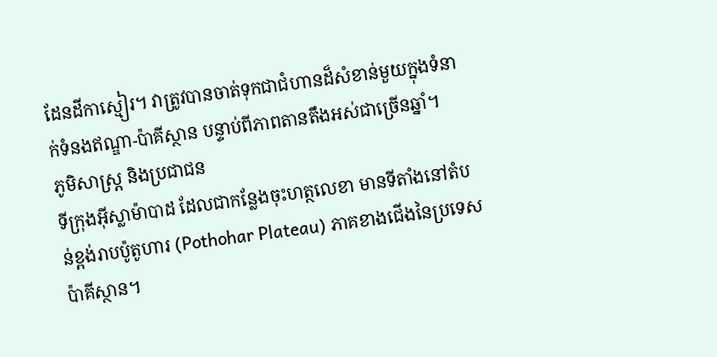ដែនដីកាស្មៀរ។ វាត្រូវបានចាត់ទុកជាជំហានដ៏សំខាន់មួយក្នុងទំនាក់ទំនងឥណ្ឌា-ប៉ាគីស្ថាន បន្ទាប់ពីភាពតានតឹងអស់ជាច្រើនឆ្នាំ។
ភូមិសាស្ត្រ និងប្រជាជន
ទីក្រុងអ៊ីស្លាម៉ាបាដ ដែលជាកន្លែងចុះហត្ថលេខា មានទីតាំងនៅតំបន់ខ្ពង់រាបប៉ូតូហារ (Pothohar Plateau) ភាគខាងជើងនៃប្រទេសប៉ាគីស្ថាន។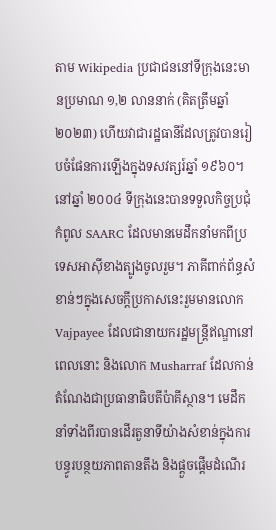តាម Wikipedia ប្រជាជននៅទីក្រុងនេះមានប្រមាណ ១,២ លាននាក់ (គិតត្រឹមឆ្នាំ ២០២៣) ហើយវាជារដ្ឋធានីដែលត្រូវបានរៀបចំផែនការឡើងក្នុងទសវត្សរ៍ឆ្នាំ ១៩៦០។ នៅឆ្នាំ ២០០៤ ទីក្រុងនេះបានទទួលកិច្ចប្រជុំកំពូល SAARC ដែលមានមេដឹកនាំមកពីប្រទេសអាស៊ីខាងត្បូងចូលរួម។ ភាគីពាក់ព័ន្ធសំខាន់ៗក្នុងសេចក្តីប្រកាសនេះរួមមានលោក Vajpayee ដែលជានាយករដ្ឋមន្ត្រីឥណ្ឌានៅពេលនោះ និងលោក Musharraf ដែលកាន់តំណែងជាប្រធានាធិបតីប៉ាគីស្ថាន។ មេដឹកនាំទាំងពីរបានដើរតួនាទីយ៉ាងសំខាន់ក្នុងការបន្ធូរបន្ថយភាពតានតឹង និងផ្តួចផ្តើមដំណើរ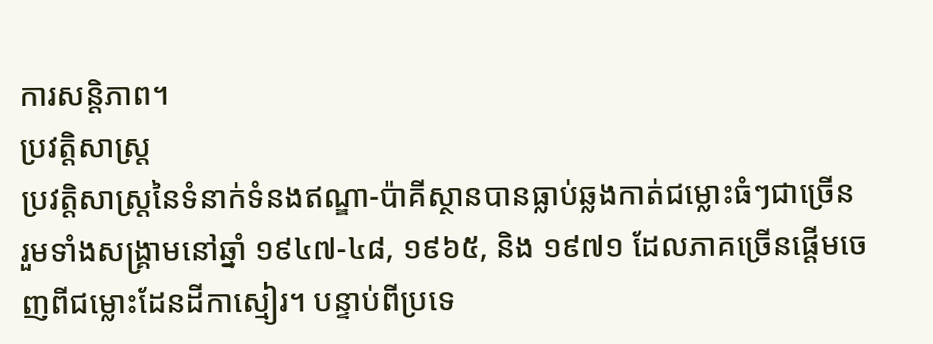ការសន្តិភាព។
ប្រវត្តិសាស្ត្រ
ប្រវត្តិសាស្ត្រនៃទំនាក់ទំនងឥណ្ឌា-ប៉ាគីស្ថានបានធ្លាប់ឆ្លងកាត់ជម្លោះធំៗជាច្រើន រួមទាំងសង្គ្រាមនៅឆ្នាំ ១៩៤៧-៤៨, ១៩៦៥, និង ១៩៧១ ដែលភាគច្រើនផ្តើមចេញពីជម្លោះដែនដីកាស្មៀរ។ បន្ទាប់ពីប្រទេ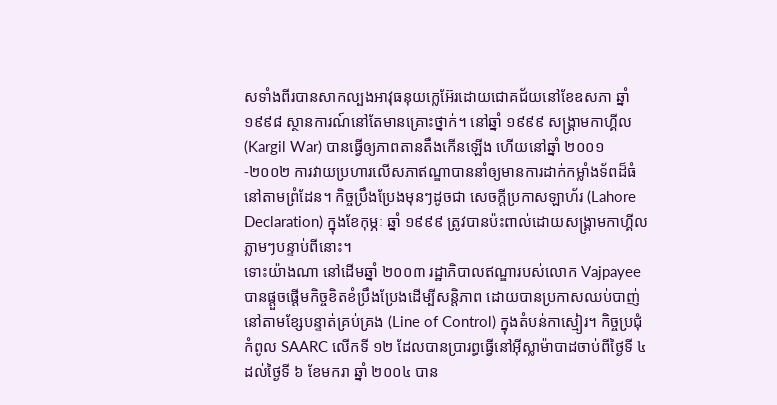សទាំងពីរបានសាកល្បងអាវុធនុយក្លេអ៊ែរដោយជោគជ័យនៅខែឧសភា ឆ្នាំ ១៩៩៨ ស្ថានការណ៍នៅតែមានគ្រោះថ្នាក់។ នៅឆ្នាំ ១៩៩៩ សង្គ្រាមកាហ្គីល (Kargil War) បានធ្វើឲ្យភាពតានតឹងកើនឡើង ហើយនៅឆ្នាំ ២០០១-២០០២ ការវាយប្រហារលើសភាឥណ្ឌាបាននាំឲ្យមានការដាក់កម្លាំងទ័ពដ៏ធំនៅតាមព្រំដែន។ កិច្ចប្រឹងប្រែងមុនៗដូចជា សេចក្តីប្រកាសឡាហ័រ (Lahore Declaration) ក្នុងខែកុម្ភៈ ឆ្នាំ ១៩៩៩ ត្រូវបានប៉ះពាល់ដោយសង្គ្រាមកាហ្គីលភ្លាមៗបន្ទាប់ពីនោះ។
ទោះយ៉ាងណា នៅដើមឆ្នាំ ២០០៣ រដ្ឋាភិបាលឥណ្ឌារបស់លោក Vajpayee បានផ្តួចផ្តើមកិច្ចខិតខំប្រឹងប្រែងដើម្បីសន្តិភាព ដោយបានប្រកាសឈប់បាញ់នៅតាមខ្សែបន្ទាត់គ្រប់គ្រង (Line of Control) ក្នុងតំបន់កាស្មៀរ។ កិច្ចប្រជុំកំពូល SAARC លើកទី ១២ ដែលបានប្រារព្ធធ្វើនៅអ៊ីស្លាម៉ាបាដចាប់ពីថ្ងៃទី ៤ ដល់ថ្ងៃទី ៦ ខែមករា ឆ្នាំ ២០០៤ បាន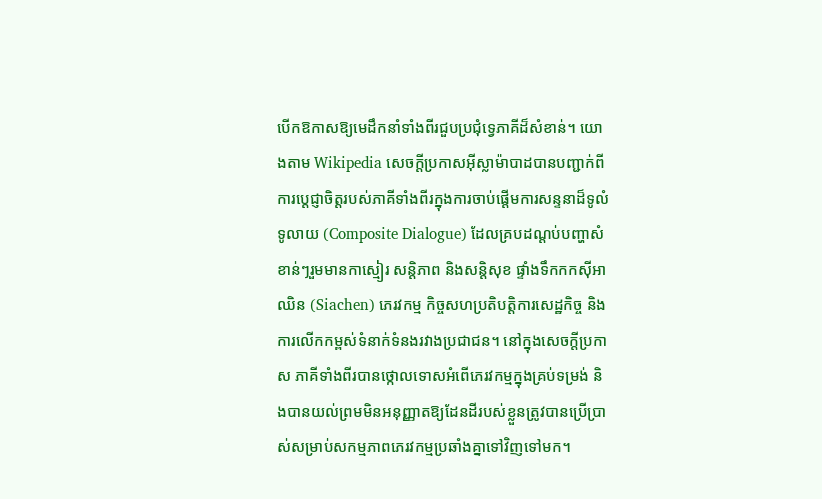បើកឱកាសឱ្យមេដឹកនាំទាំងពីរជួបប្រជុំទ្វេភាគីដ៏សំខាន់។ យោងតាម Wikipedia សេចក្តីប្រកាសអ៊ីស្លាម៉ាបាដបានបញ្ជាក់ពីការប្តេជ្ញាចិត្តរបស់ភាគីទាំងពីរក្នុងការចាប់ផ្តើមការសន្ទនាដ៏ទូលំទូលាយ (Composite Dialogue) ដែលគ្របដណ្តប់បញ្ហាសំខាន់ៗរួមមានកាស្មៀរ សន្តិភាព និងសន្តិសុខ ផ្ទាំងទឹកកកស៊ីអាឈិន (Siachen) ភេរវកម្ម កិច្ចសហប្រតិបត្តិការសេដ្ឋកិច្ច និងការលើកកម្ពស់ទំនាក់ទំនងរវាងប្រជាជន។ នៅក្នុងសេចក្តីប្រកាស ភាគីទាំងពីរបានថ្កោលទោសអំពើភេរវកម្មក្នុងគ្រប់ទម្រង់ និងបានយល់ព្រមមិនអនុញ្ញាតឱ្យដែនដីរបស់ខ្លួនត្រូវបានប្រើប្រាស់សម្រាប់សកម្មភាពភេរវកម្មប្រឆាំងគ្នាទៅវិញទៅមក។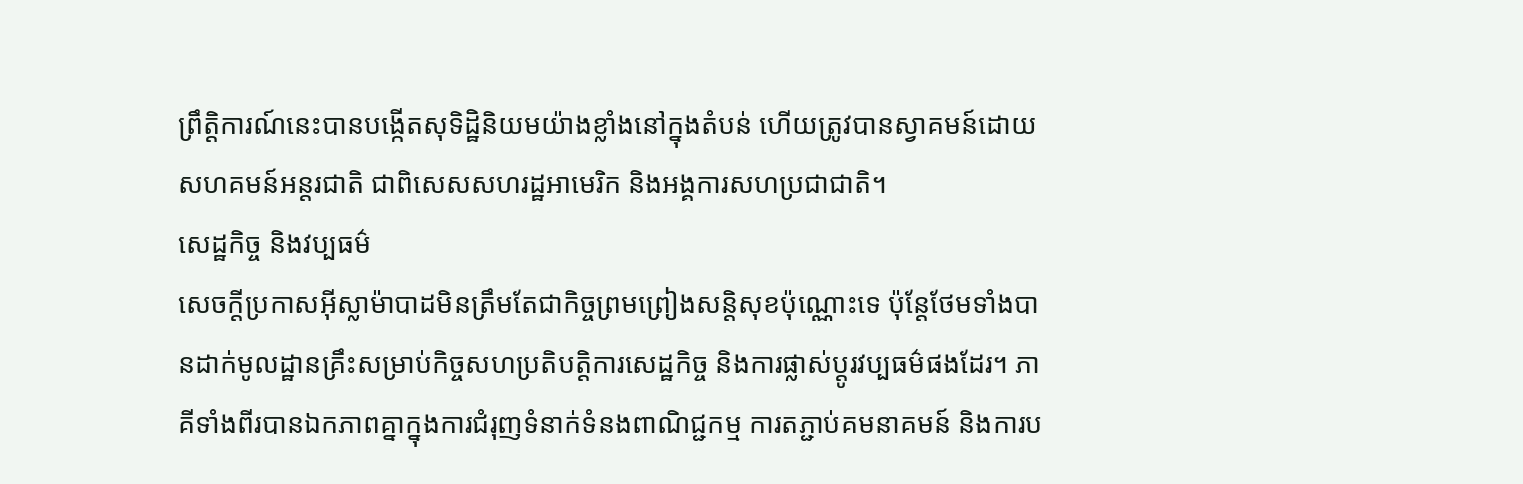ព្រឹត្តិការណ៍នេះបានបង្កើតសុទិដ្ឋិនិយមយ៉ាងខ្លាំងនៅក្នុងតំបន់ ហើយត្រូវបានស្វាគមន៍ដោយសហគមន៍អន្តរជាតិ ជាពិសេសសហរដ្ឋអាមេរិក និងអង្គការសហប្រជាជាតិ។
សេដ្ឋកិច្ច និងវប្បធម៌
សេចក្តីប្រកាសអ៊ីស្លាម៉ាបាដមិនត្រឹមតែជាកិច្ចព្រមព្រៀងសន្តិសុខប៉ុណ្ណោះទេ ប៉ុន្តែថែមទាំងបានដាក់មូលដ្ឋានគ្រឹះសម្រាប់កិច្ចសហប្រតិបត្តិការសេដ្ឋកិច្ច និងការផ្លាស់ប្តូរវប្បធម៌ផងដែរ។ ភាគីទាំងពីរបានឯកភាពគ្នាក្នុងការជំរុញទំនាក់ទំនងពាណិជ្ជកម្ម ការតភ្ជាប់គមនាគមន៍ និងការប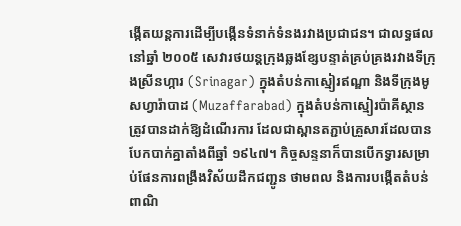ង្កើតយន្តការដើម្បីបង្កើនទំនាក់ទំនងរវាងប្រជាជន។ ជាលទ្ធផល នៅឆ្នាំ ២០០៥ សេវារថយន្តក្រុងឆ្លងខ្សែបន្ទាត់គ្រប់គ្រងរវាងទីក្រុងស្រីនហ្ការ (Srinagar) ក្នុងតំបន់កាស្មៀរឥណ្ឌា និងទីក្រុងមូសហ្វារ៉ាបាដ (Muzaffarabad) ក្នុងតំបន់កាស្មៀរប៉ាគីស្ថាន ត្រូវបានដាក់ឱ្យដំណើរការ ដែលជាស្ពានតភ្ជាប់គ្រួសារដែលបានបែកបាក់គ្នាតាំងពីឆ្នាំ ១៩៤៧។ កិច្ចសន្ទនាក៏បានបើកទ្វារសម្រាប់ផែនការពង្រឹងវិស័យដឹកជញ្ជូន ថាមពល និងការបង្កើតតំបន់ពាណិ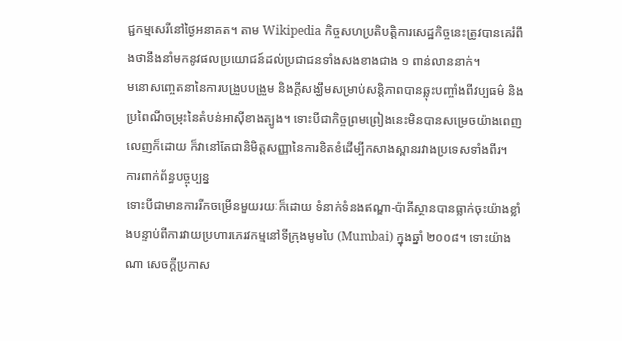ជ្ជកម្មសេរីនៅថ្ងៃអនាគត។ តាម Wikipedia កិច្ចសហប្រតិបត្តិការសេដ្ឋកិច្ចនេះត្រូវបានគេរំពឹងថានឹងនាំមកនូវផលប្រយោជន៍ដល់ប្រជាជនទាំងសងខាងជាង ១ ពាន់លាននាក់។
មនោសញ្ចេតនានៃការបង្រួបបង្រួម និងក្តីសង្ឃឹមសម្រាប់សន្តិភាពបានឆ្លុះបញ្ចាំងពីវប្បធម៌ និងប្រពៃណីចម្រុះនៃតំបន់អាស៊ីខាងត្បូង។ ទោះបីជាកិច្ចព្រមព្រៀងនេះមិនបានសម្រេចយ៉ាងពេញលេញក៏ដោយ ក៏វានៅតែជានិមិត្តសញ្ញានៃការខិតខំដើម្បីកសាងស្ពានរវាងប្រទេសទាំងពីរ។
ការពាក់ព័ន្ធបច្ចុប្បន្ន
ទោះបីជាមានការរីកចម្រើនមួយរយៈក៏ដោយ ទំនាក់ទំនងឥណ្ឌា-ប៉ាគីស្ថានបានធ្លាក់ចុះយ៉ាងខ្លាំងបន្ទាប់ពីការវាយប្រហារភេរវកម្មនៅទីក្រុងមូមបៃ (Mumbai) ក្នុងឆ្នាំ ២០០៨។ ទោះយ៉ាងណា សេចក្តីប្រកាស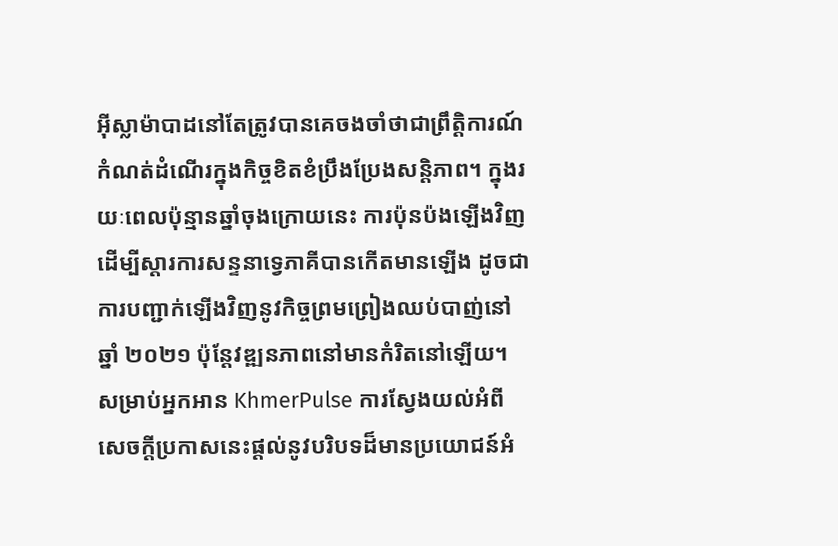អ៊ីស្លាម៉ាបាដនៅតែត្រូវបានគេចងចាំថាជាព្រឹត្តិការណ៍កំណត់ដំណើរក្នុងកិច្ចខិតខំប្រឹងប្រែងសន្តិភាព។ ក្នុងរយៈពេលប៉ុន្មានឆ្នាំចុងក្រោយនេះ ការប៉ុនប៉ងឡើងវិញដើម្បីស្តារការសន្ទនាទ្វេភាគីបានកើតមានឡើង ដូចជាការបញ្ជាក់ឡើងវិញនូវកិច្ចព្រមព្រៀងឈប់បាញ់នៅឆ្នាំ ២០២១ ប៉ុន្តែវឌ្ឍនភាពនៅមានកំរិតនៅឡើយ។ សម្រាប់អ្នកអាន KhmerPulse ការស្វែងយល់អំពីសេចក្តីប្រកាសនេះផ្តល់នូវបរិបទដ៏មានប្រយោជន៍អំ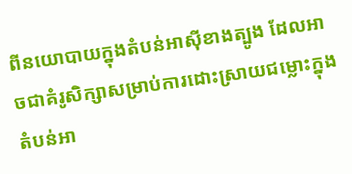ពីនយោបាយក្នុងតំបន់អាស៊ីខាងត្បូង ដែលអាចជាគំរូសិក្សាសម្រាប់ការដោះស្រាយជម្លោះក្នុងតំបន់អា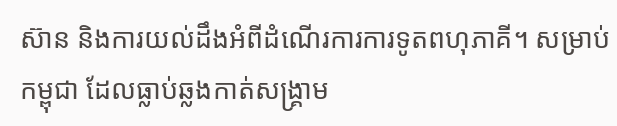ស៊ាន និងការយល់ដឹងអំពីដំណើរការការទូតពហុភាគី។ សម្រាប់កម្ពុជា ដែលធ្លាប់ឆ្លងកាត់សង្គ្រាម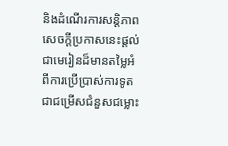និងដំណើរការសន្តិភាព សេចក្តីប្រកាសនេះផ្តល់ជាមេរៀនដ៏មានតម្លៃអំពីការប្រើប្រាស់ការទូតជាជម្រើសជំនួសជម្លោះ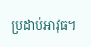ប្រដាប់អាវុធ។